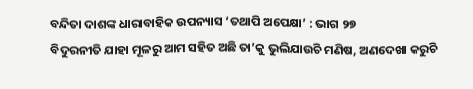ବନ୍ଦିତା ଦାଶଙ୍କ ଧାରାବାହିକ ଉପନ୍ୟାସ ‘ତଥାପି ଅପେକ୍ଷା’ : ଭାଗ ୨୭
ବିଦୁରନୀତି ଯାହା ମୂଳରୁ ଆମ ସହିତ ଅଛି ତା’କୁ ଭୁଲିଯାଉଚି ମଣିଷ, ଅଣଦେଖା କରୁଚି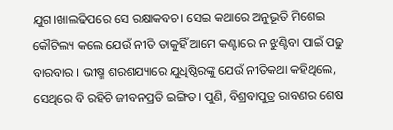ଯୁଗ।ଖାଲଢିପରେ ସେ ରକ୍ଷାକବଚ। ସେଇ କଥାରେ ଅନୁଭୂତି ମିଶେଇ କୌଟିଲ୍ୟ କଲେ ଯେଉଁ ନୀତି ତାକୁହିଁ ଆମେ କଣ୍ଟାରେ ନ ଝୁଣ୍ଟିବା ପାଇଁ ପଢୁ ବାରବାର । ଭୀଷ୍ମ ଶରଶଯ୍ୟାରେ ଯୁଧିଷ୍ଠିରଙ୍କୁ ଯେଉଁ ନୀତିକଥା କହିଥିଲେ, ସେଥିରେ ବି ରହିଚି ଜୀବନପ୍ରତି ଇଙ୍ଗିତ। ପୁଣି, ବିଶ୍ରବାପୁତ୍ର ରାବଣର ଶେଷ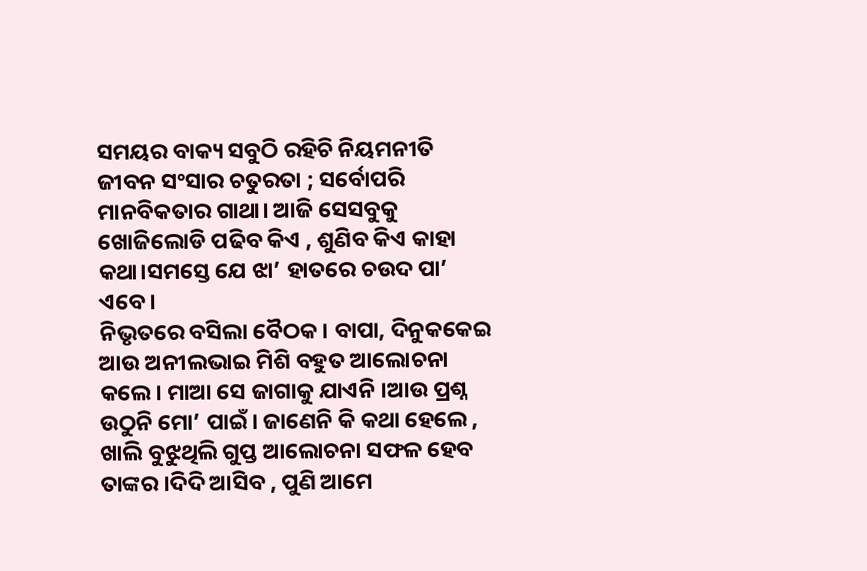ସମୟର ବାକ୍ୟ ସବୁଠି ରହିଚି ନିୟମନୀତି ଜୀବନ ସଂସାର ଚତୁରତା ; ସର୍ବୋପରି ମାନବିକତାର ଗାଥା। ଆଜି ସେସବୁକୁ ଖୋଜିଲୋଡି ପଢିବ କିଏ , ଶୁଣିବ କିଏ କାହା କଥା।ସମସ୍ତେ ଯେ ଝା’ ହାତରେ ଚଉଦ ପା’ ଏବେ।
ନିଭୃତରେ ବସିଲା ବୈଠକ। ବାପା, ଦିନୁକକେଇ ଆଉ ଅନୀଲଭାଇ ମିଶି ବହୁତ ଆଲୋଚନା କଲେ। ମାଆ ସେ ଜାଗାକୁ ଯାଏନି ।ଆଉ ପ୍ରଶ୍ନ ଉଠୁନି ମୋ’ ପାଇଁ। ଜାଣେନି କି କଥା ହେଲେ , ଖାଲି ବୁଝୁଥିଲି ଗୁପ୍ତ ଆଲୋଚନା ସଫଳ ହେବ ତାଙ୍କର ।ଦିଦି ଆସିବ , ପୁଣି ଆମେ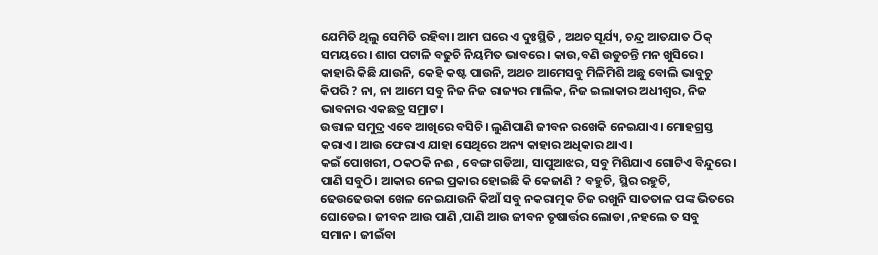ଯେମିତି ଥିଲୁ ସେମିତି ରହିବା। ଆମ ଘରେ ଏ ଦୁଃସ୍ଥିତି , ଅଥଚ ସୂର୍ଯ୍ୟ, ଚନ୍ଦ୍ର ଆତଯାତ ଠିକ୍ ସମୟରେ। ଶାଗ ପଟାଳି ବଢୁଚି ନିୟମିତ ଭାବରେ। କାଉ,ବଣି ଉଡୁଚନ୍ତି ମନ ଖୁସିରେ। କାହାରି କିଛି ଯାଉନି, କେହି କଷ୍ଟ ପାଉନି, ଅଥଚ ଆମେସବୁ ମିଳିମିଶି ଅଛୁ ବୋଲି ଭାବୁଚୁ କିପରି ? ନା, ନା ଆମେ ସବୁ ନିଜ ନିଜ ରାଜ୍ୟର ମାଲିକ, ନିଜ ଇଲାକାର ଅଧୀଶ୍ବର, ନିଜ ଭାବନାର ଏକଛତ୍ର ସମ୍ରାଟ।
ଉତ୍ତାଳ ସମୁଦ୍ର ଏବେ ଆଖିରେ ବସିଚି। ଲୁଣିପାଣି ଜୀବନ ରଖେକି ନେଇଯାଏ। ମୋହଗ୍ରସ୍ତ କରାଏ। ଆଉ ଫେରାଏ ଯାହା ସେଥିରେ ଅନ୍ୟ କାହାର ଅଧିକାର ଥାଏ।
କଇଁ ପୋଖରୀ, ଠକଠକି ନଈ , ବେଙ୍ଗ ଗଡିଆ, ସାପୁଆଝର, ସବୁ ମିଶିଯାଏ ଗୋଟିଏ ବିନ୍ଦୁରେ। ପାଣି ସବୁଠି। ଆକାର ନେଇ ପ୍ରକାର ହୋଇଛି କି କେଜାଣି ? ବହୁଚି, ସ୍ଥିର ରହୁଚି, ଢେଉଢେଉକା ଖେଳ ନେଇଯାଉନି କିଆଁ ସବୁ ନକରାତ୍ମକ ଚିଜ ରଖୁନି ସାତତାଳ ପଙ୍କ ଭିତରେ ଘୋଡେଇ। ଜୀବନ ଆଉ ପାଣି ,ପାଣି ଆଉ ଜୀବନ ତୃଷାର୍ତ୍ତର ଲୋଡା ,ନହଲେ ତ ସବୁ ସମାନ। ଜୀଇଁବା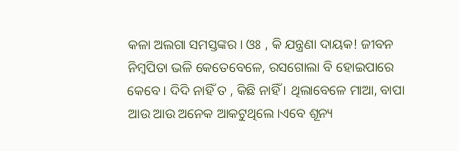କଳା ଅଲଗା ସମସ୍ତଙ୍କର। ଓଃ , କି ଯନ୍ତ୍ରଣା ଦାୟକ! ଜୀବନ ନିମ୍ବପିତା ଭଳି କେତେବେଳେ, ରସଗୋଲା ବି ହୋଇପାରେ କେବେ। ଦିଦି ନାହିଁ ତ , କିଛି ନାହିଁ । ଥିଲାବେଳେ ମାଆ, ବାପା ଆଉ ଆଉ ଅନେକ ଆକଟୁଥିଲେ।ଏବେ ଶୂନ୍ୟ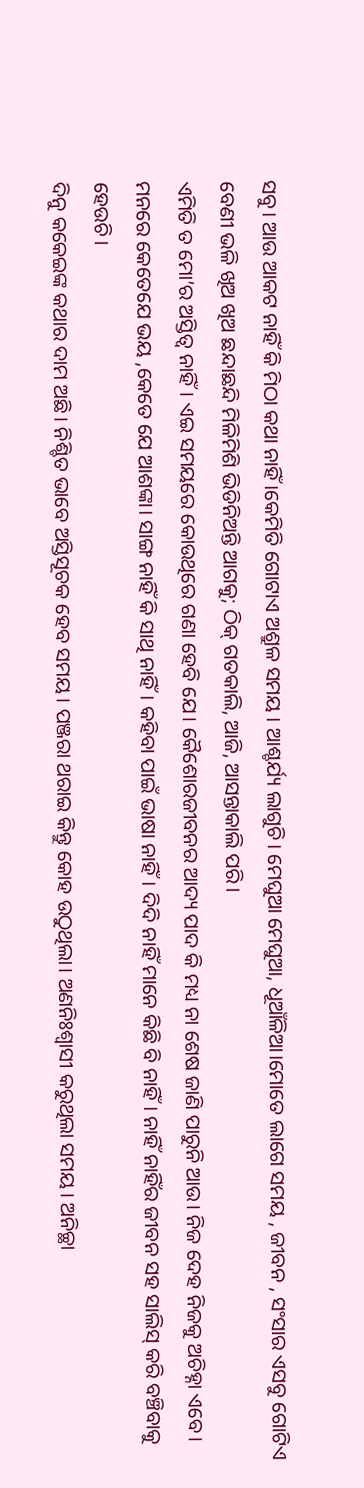ସବୁ। ଆଉ ଆକଟ ନାହିଁ କି ମିଠା କଥା ନାହିଁ ।କେମିତି ଗୋଟାଏ ଅଶ୍ରୁଳ ସମୟ । ଆଶ୍ଚର୍ଯ୍ୟ ଲାଗୁଚି। ମେଘୁଆ ମେଘୁଆ, ଧୂଆଁଳିଆ।ମୋତେ ଲାଗେ ସମୟ , ଜୀବନ , ସଂସାର ଏସବୁ ଗୋଟିଏ ବେଣୀ ଭଳି ଖିଅ ଖିଅ ଛନ୍ଦାଛନ୍ଦି ମିଳିମିଶି ଭିଡିନିଅନ୍ତି ଆଗକୁ; ଠିକ୍ ଗତକାଲି, ଆଜି, ଆସନ୍ତାକାଲି ପରି।
ଏମିତି ତ ମୋ’ର ଅସ୍ତିତ୍ବ ନାହିଁ। ଏଇ ସମୟରେ କୋଉଥିରେ ଗଣା ହେବି ଯେ। କୈଶୋରଜୀବନର ଆଦ୍ୟ ପାଦ କି ମଧ୍ୟ ନା ଶେଷ ଜାଣି ପାରୁନି ଆଉ। ନିଜ ଦେହ ନିଜକୁ ଅଚିହ୍ନା ଏବେ। ମନରେ କେତେଯେ ଭୟ ,କେତେ ଯେ ଆଶଙ୍କା। ସାଙ୍ଗ ନାହିଁ କି ସାଥି ନାହିଁ। କହିବା ପାଇଁ ଭାଷା ନାହିଁ। ଦିଦି ନାହିଁ ମାନେ କିଛି ବି ନାହିଁ। ନାହିଁ ନାହିଁର ଜୀବନ ସହ ସାଲିସ୍ କରି ବଞ୍ଚିବାକୁ ହେଉଚି।
ଦିନୁ କକେଇଙ୍କ କଥାର ଦାମ ଅଛି। ନିଶ୍ଚିତ ଭାବେ ଅସ୍ତିସୂଚକ ହେବ ସମୟ। ପଞ୍ଜରା ଥରାଇ କିନ୍ତୁ କୋହ ଉଠୁଥିଲା। ଅଣନିଃଶ୍ବାସୀ କରୁଥିଲା ସମୟ। ଅନିଚ୍ଛା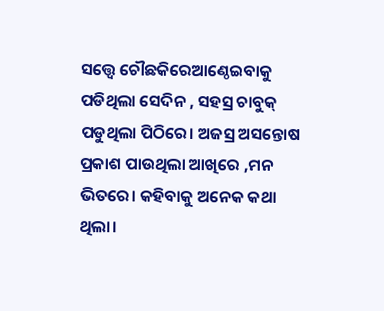ସତ୍ତ୍ବେ ଚୌଛକିରେଆଣ୍ଠେଇବାକୁ ପଡିଥିଲା ସେଦିନ , ସହସ୍ର ଚାବୁକ୍ ପଡୁଥିଲା ପିଠିରେ। ଅଜସ୍ର ଅସନ୍ତୋଷ ପ୍ରକାଶ ପାଉଥିଲା ଆଖିରେ ,ମନ ଭିତରେ। କହିବାକୁ ଅନେକ କଥା ଥିଲା।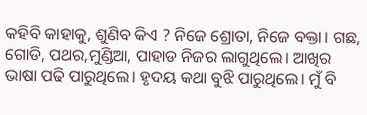କହିବି କାହାକୁ, ଶୁଣିବ କିଏ ? ନିଜେ ଶ୍ରୋତା, ନିଜେ ବକ୍ତା। ଗଛ, ଗୋଡି, ପଥର,ମୁଣ୍ଡିଆ, ପାହାଡ ନିଜର ଲାଗୁଥିଲେ। ଆଖିର ଭାଷା ପଢି ପାରୁଥିଲେ। ହୃଦୟ କଥା ବୁଝି ପାରୁଥିଲେ। ମୁଁ ବି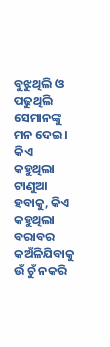ବୁଝୁଥିଲି ଓ ପଢୁଥିଲି ସେମାନଙ୍କୁ ମନ ଦେଇ। କିଏ କହୁଥିଲା ଟାଣୁଆ ହବାକୁ, କିଏ କହୁଥିଲା ବରାବର କଅଁଳିଯିବାକୁ ଉଁ ଚୁଁ ନକରି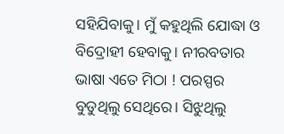ସହିଯିବାକୁ। ମୁଁ କହୁଥିଲି ଯୋଦ୍ଧା ଓ ବିଦ୍ରୋହୀ ହେବାକୁ। ନୀରବତାର ଭାଷା ଏତେ ମିଠା ! ପରସ୍ପର ବୁଡୁଥିଲୁ ସେଥିରେ। ସିଝୁଥିଲୁ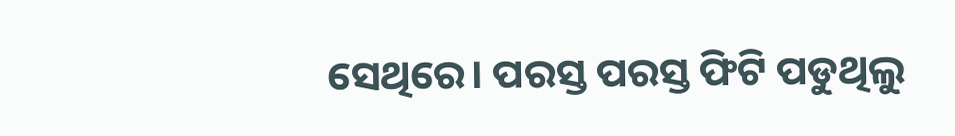ସେଥିରେ। ପରସ୍ତ ପରସ୍ତ ଫିଟି ପଡୁଥିଲୁ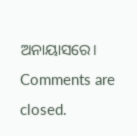ଅନାୟାସରେ।
Comments are closed.